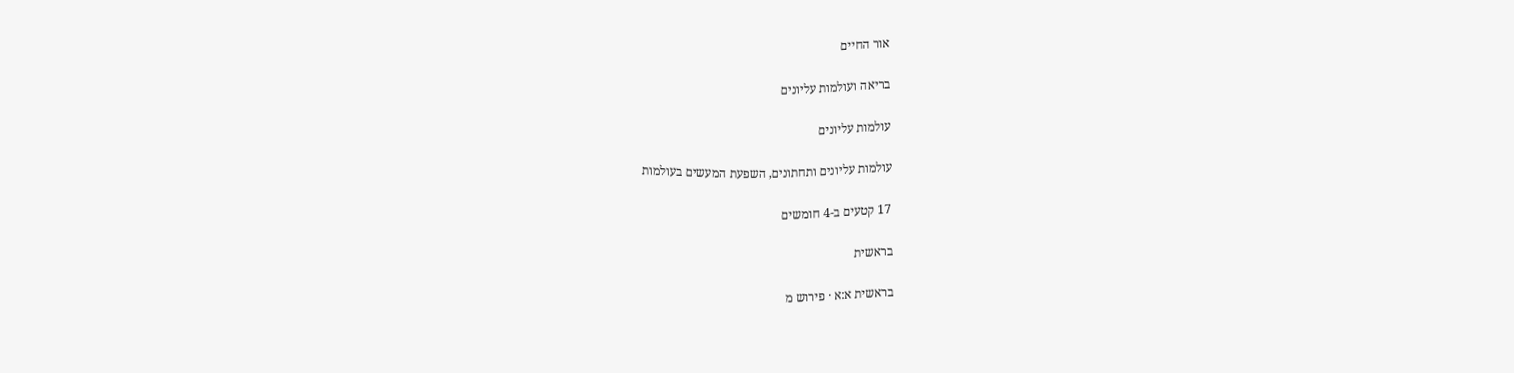אור החיים

בריאה ועולמות עליונים

עולמות עליונים

עולמות עליונים ותחתונים, השפעת המעשים בעולמות

17 קטעים ב-4 חומשים

בראשית

בראשית א:א · פירוש מ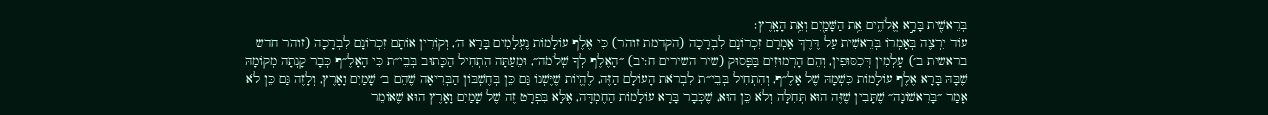בְּרֵאשִׁ֖ית בָּרָ֣א אֱלֹהִ֑ים אֵ֥ת הַשָּׁמַ֖יִם וְאֵ֥ת הָאָֽרֶץ׃
עוֹד יִרְצֶה בְּאָמְרוֹ בְּרֵאשִׁית עַל דֶּרֶךְ אָמְרָם זִכְרוֹנָם לִבְרָכָה (הקדמת זוהר) כִּי אֶלֶף עוֹלָמוֹת נֶעְלָמִים בָּרָא ה׳, וְקוֹרִין אוֹתָם זִכְרוֹנָם לִבְרָכָה (זוהר חדש בראשית ב׳) עָלְמִין דְּכִסּוּפִין, וְהֵם הָרְמוּזִים בַּפָּסוּק (שיר השירים ח:יב) ״הָאֶלֶף לְךָ שְׁלֹמֹה״, וּמֵעַתָּה הִתְחִיל הַכָּתוּב בְּבֵי״ת כִּי הָאָלֶ״ף כְּבָר קָנְתָה מְקוֹמָהּ שֶׁבָּהּ בָּרָא אֶלֶף עוֹלָמוֹת כִּשְׁמָהּ שֶׁל אָלֶ״ף, וְהִתְחִיל בְּבֵי״ת לִבְרֹאת הָעוֹלָם הַזֶּה, לֶהֱיוֹת שֶׁיֶּשְׁנוֹ גַּם כֵּן בְּחֶשְׁבּוֹן הַבְּרִיאָה שֶׁהֵם ב׳ שָׁמַיִם וָאָרֶץ, וְלָזֶה גַּם כֵּן לֹא אָמַר ״בָּרִאשׁוֹנָה״ שֶׁתָּבִין שֶׁזֶּה הוּא תְּחִלָּה וְלֹא כֵּן הוּא, שֶׁכְּבָר בָּרָא עוֹלָמוֹת הַחֶמְדָּה, אֶלָּא בִּפְרָט זֶה שֶׁל שָׁמַיִם וָאָרֶץ הוּא שֶׁאוֹמֵר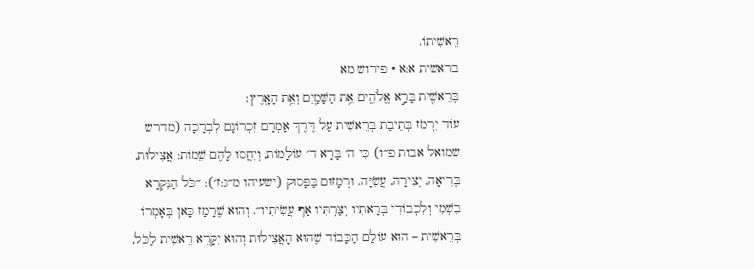רֵאשִׁיתוֹ.
בראשית א:א · פירוש מא
בְּרֵאשִׁ֖ית בָּרָ֣א אֱלֹהִ֑ים אֵ֥ת הַשָּׁמַ֖יִם וְאֵ֥ת הָאָֽרֶץ׃
עוֹד יִרְמֹז בְּתֵיבַת בְּרֵאשִׁית עַל דֶּרֶךְ אָמְרָם זִכְרוֹנָם לִבְרָכָה (מדרש שמואל אבות פ״ו) כִּי ה׳ בָּרָא ד׳ עוֹלָמוֹת, וְיִחֲסוּ לָהֶם שֵׁמוֹת: אֲצִילוּת, בְּרִיאָה, יְצִירָה, עֲשִׂיָּה. וּרְמָזוּם בַּפָּסוּק (ישעיהו מ״ג:ז׳): ״כֹּל הַנִּקְרָא בִשְׁמִי וְלִכְבוֹדִי בְּרָאתִיו יְצַרְתִּיו אַף עֲשִׂיתִיו״. וְהוּא שֶׁרָמַז כָּאן בְּאָמְרוֹ בְּרֵאשִׁית – הוּא עוֹלַם הַכָּבוֹד שֶׁהוּא הָאֲצִילוּת וְהוּא יִקָּרֵא רֵאשִׁית לַכֹּל,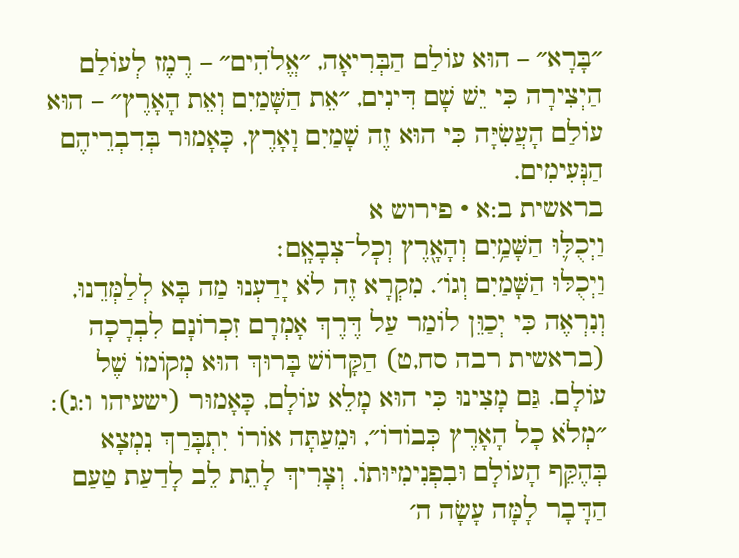״בָּרָא״ – הוּא עוֹלַם הַבְּרִיאָה, ״אֱלֹהִים״ – רֶמֶז לְעוֹלַם הַיְצִירָה כִּי יֵשׁ שָׁם דִּינִים, ״אֵת הַשָּׁמַיִם וְאֵת הָאָרֶץ״ – הוּא עוֹלַם הָעֲשִׂיָּה כִּי הוּא זֶה שָׁמַיִם וָאָרֶץ, כָּאָמוּר בְּדִבְרֵיהֶם הַנְּעִימִים.
בראשית ב:א · פירוש א
וַיְכֻלּ֛וּ הַשָּׁמַ֥יִם וְהָאָ֖רֶץ וְכׇל־צְבָאָֽם׃
וַיְכֻלּוּ הַשָּׁמַיִם וְגוֹ׳. מִקְרָא זֶה לֹא יָדַעְנוּ מַה בָּא לְלַמְּדֵנוּ, וְנִרְאֶה כִּי יְכַוֵּן לוֹמַר עַל דֶּרֶךְ אָמְרָם זִכְרוֹנָם לִבְרָכָה (בראשית רבה סח,ט) הַקָּדוֹשׁ בָּרוּךְ הוּא מְקוֹמוֹ שֶׁל עוֹלָם. גַּם מָצִינוּ כִּי הוּא מָלֵא עוֹלָם, כָּאָמוּר (ישעיהו ו:ג): ״מְלֹא כָל הָאָרֶץ כְּבוֹדוֹ״, וּמֵעַתָּה אוֹרוֹ יִתְבָּרַךְ נִמְצָא בְּהֶקֵּף הָעוֹלָם וּבִפְנִימִיּוּתוֹ. וְצָרִיךְ לָתֵת לֵב לָדַעַת טַעַם הַדָּבָר לָמָּה עָשָׂה ה׳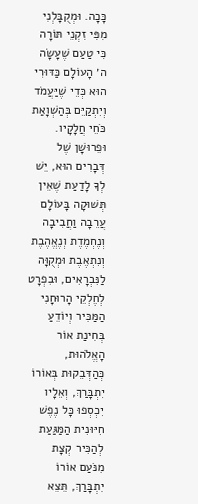כָּכָה. וּמְקֻבָּלְנִי מִפִּי זִקְנֵי תּוֹרָה כִּי טַעַם שֶׁעָשָׂה ה׳ הָעוֹלָם כַּדּוּרִי הוּא כְּדֵי שֶׁיַּעֲמֹד וְיִתְקַיֵּם בְּהַשְׁוָאַת כֹּחֵי חֲלָקָיו. וּפֵרוּשָׁן שֶׁל דְּבָרִים הוּא, יֵשׁ לְךָ לָדַעַת שֶׁאֵין תְּשׁוּקָה בָּעוֹלָם עֲרֵבָה וַחֲבִיבָה וְנֶחְמֶדֶת וְנֶאֱהֶבֶת וְנִתְאֶבֶת וּמְקֻוָּה לַנִּבְרָאִים, וּבִפְרָט לְחֶלְקֵי הָרוּחָנִי הַמַּכִּיר וְיוֹדֵעַ בְּחִינַת אוֹר הָאֱלֹהוּת, כְּהַדְּבֵקוּת בְּאוֹרוֹ יִתְבָּרַךְ, וְאֵלָיו יִכְסְפוּ כָּל נֶפֶשׁ חִיּוּנִית הַמַּגַּעַת לְהַכִּיר קְצָת מִנֹּעַם אוֹרוֹ יִתְבָּרַךְ, תֵּצֵא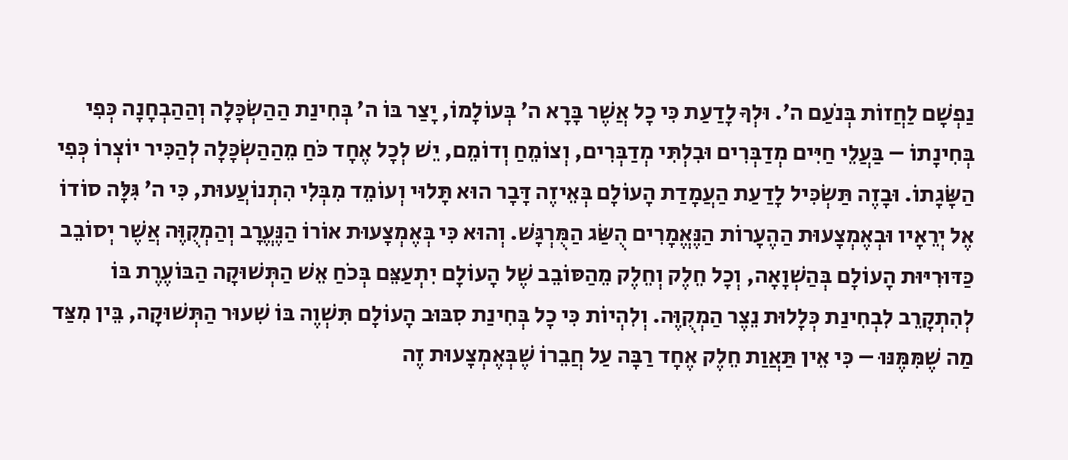נַפְשָׁם לַחֲזוֹת בְּנֹעַם ה׳. וּלְךָ לָדַעַת כִּי כָל אֲשֶׁר בָּרָא ה׳ בְּעוֹלָמוֹ, יָצַר בּוֹ ה׳ בְּחִינַת הַהַשְׂכָּלָה וְהַהַבְחָנָה כְּפִי בְּחִינָתוֹ – בַּעֲלֵי חַיִּים מְדַבְּרִים וּבִלְתִּי מְדַבְּרִים, וְצוֹמֵחַ וְדוֹמֵם, יֵשׁ לְכָל אֶחָד כֹּחַ מֵהַהַשְׂכָּלָה לְהַכִּיר יוֹצְרוֹ כְּפִי הַשָּׂגָתוֹ. וּבָזֶה תַּשְׂכִּיל לָדַעַת הַעֲמָדַת הָעוֹלָם בְּאֵיזֶה דָּבָר הוּא תָּלוּי וְעוֹמֵד מִבְּלִי הִתְנוֹעֲעוּת, כִּי ה׳ גִּלָּה סוֹדוֹ אֶל יְרֵאָיו וּבְאֶמְצָעוּת הַהֶעָרוֹת הַנֶּאֱמָרִים הֻשַּׂג הַמֻּרְגָּשׁ. וְהוּא כִּי בְּאֶמְצָעוּת אוֹרוֹ הַנֶּעֱרָב וְהַמְקֻוֶּה אֲשֶׁר יְסוֹבֵב כַּדּוּרִיּוּת הָעוֹלָם בְּהַשְׁוָאָה, וְכָל חֵלֶק וְחֵלֶק מֵהַסּוֹבֵב שֶׁל הָעוֹלָם יִתְעַצֵּם בְּכֹחַ אֵשׁ הַתְּשׁוּקָה הַבּוֹעֶרֶת בּוֹ לְהִתְקָרֵב לִבְחִינַת כְּלָלוּת נֵצֶר הַמְקֻוֶּה. וְלִהְיוֹת כִּי כָל בְּחִינַת סִבּוּב הָעוֹלָם תִּשְׁוֶה בּוֹ שִׁעוּר הַתְּשׁוּקָה, בֵּין מִצַּד מַה שֶׁמִּמֶּנּוּ – כִּי אֵין תַּאֲוַת חֵלֶק אֶחָד רַבָּה עַל חֲבֵרוֹ שֶׁבְּאֶמְצָעוּת זֶה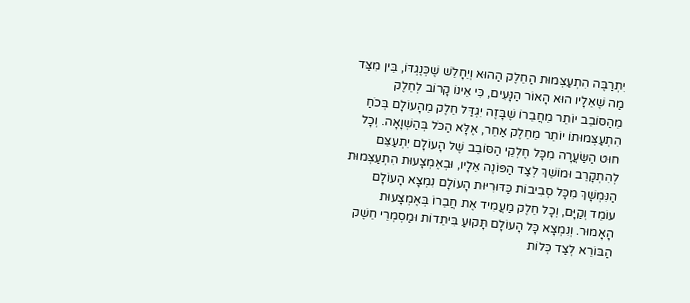יִתְרַבֶּה הִתְעַצְּמוּת הַחֵלֶק הַהוּא וְיֵחָלֵשׁ שֶׁכְּנֶגְדּוֹ, בֵּין מִצַּד מַה שֶׁאֵלָיו הוּא הָאוֹר הַנָּעִים, כִּי אֵינוֹ קָרוֹב לְחֵלֶק מֵהַסּוֹבֵב יוֹתֵר מֵחֲבֵרוֹ שֶׁבָּזֶה יִגְדַּל חֵלֶק מֵהָעוֹלָם בְּכֹחַ הִתְעַצְּמוּתוֹ יוֹתֵר מֵחֵלֶק אַחֵר, אֶלָּא הַכֹּל בְּהַשְׁוָאָה. וְכָל חוּט הַשַּׂעֲרָה מִכָּל חֶלְקֵי הַסּוֹבֵב שֶׁל הָעוֹלָם יִתְעַצֵּם לְהִתְקָרֵב וּמוֹשֵׁךְ לְצַד הַפּוֹנֶה אֵלָיו, וּבְאֶמְצָעוּת הִתְעַצְּמוּת הַנִּמְשָׁךְ מִכָּל סְבִיבוֹת כַּדּוּרִיּוּת הָעוֹלָם נִמְצָא הָעוֹלָם עוֹמֵד וְקַיָּם, וְכָל חֵלֶק מַעֲמִיד אֶת חֲבֵרוֹ בְּאֶמְצָעוּת הָאָמוּר. וְנִמְצָא כָּל הָעוֹלָם תָּקוּעַ בִּיתֵדוֹת וּמַסְמְרֵי חֵשֶׁק הַבּוֹרֵא לְצַד כְּלוֹת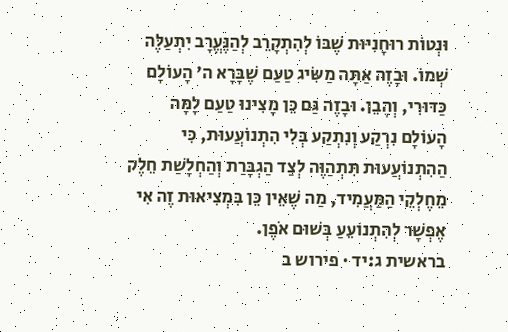וּנְטוֹת רוּחָנִיּוּת שֶׁבּוֹ לְהִתְקָרֵב לְהַנֶּעֱרָב יִתְעַלֶּה שְׁמוֹ. וּבָזֶה אַתָּה מַשִּׂיג טַעַם שֶׁבָּרָא ה׳ הָעוֹלָם כַּדּוּרִי, וְהָבֵן. וּבָזֶה גַּם כֵּן מָצִינוּ טַעַם לָמָּה הָעוֹלָם נִרְקַע וְנִתְקַע בְּלִי הִתְנוֹעֲעוּת, כִּי הַהִתְנוֹעֲעוּת תִּתְהַוֶּה לְצַד הַגְבָּרַת וְהַחְלָשַׁת חֵלֶק מֵחֶלְקֵי הַמַּעֲמִיד, מַה שֶׁאֵין כֵּן בִּמְצִיאוּת זֶה אִי אֶפְשָׁר לְהִתְנוֹעֵעַ בְּשׁוּם אֹפֶן.
בראשית ג:יד · פירוש ב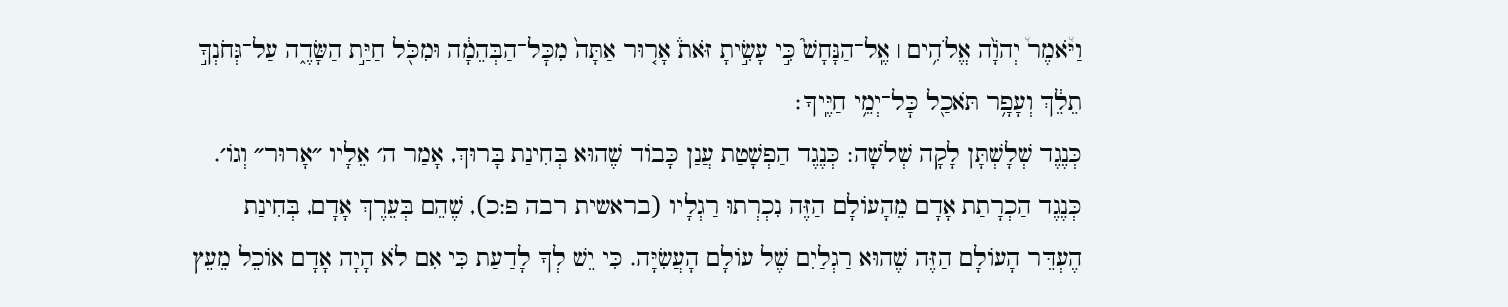וַיֹּ֩אמֶר֩ יְהֹוָ֨ה אֱלֹהִ֥ים ׀ אֶֽל־הַנָּחָשׁ֮ כִּ֣י עָשִׂ֣יתָ זֹּאת֒ אָר֤וּר אַתָּה֙ מִכׇּל־הַבְּהֵמָ֔ה וּמִכֹּ֖ל חַיַּ֣ת הַשָּׂדֶ֑ה עַל־גְּחֹנְךָ֣ תֵלֵ֔ךְ וְעָפָ֥ר תֹּאכַ֖ל כׇּל־יְמֵ֥י חַיֶּֽיךָ׃
כְּנֶגֶד שְׁלָשְׁתָּן לָקָה שְׁלֹשָׁה: כְּנֶגֶד הַפְשָׁטַת עֲנַן כָּבוֹד שֶׁהוּא בְּחִינַת בָּרוּךְ, אָמַר ה׳ אֵלָיו ״אָרוּר״ וְגוֹ׳. כְּנֶגֶד הַכְרָתַת אָדָם מֵהָעוֹלָם הַזֶּה נִכְרְתוּ רַגְלָיו (בראשית רבה פ:כ), שֶׁהֵם בְּעֵרֶךְ אָדָם, בְּחִינַת הֶעְדֵּר הָעוֹלָם הַזֶּה שֶׁהוּא רַגְלַיִם שֶׁל עוֹלָם הָעֲשִׂיָּה. כִּי יֵשׁ לְךָ לָדַעַת כִּי אִם לֹא הָיָה אָדָם אוֹכֵל מֵעֵץ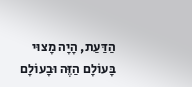הַדַּעַת, הָיָה מָצוּי בָּעוֹלָם הַזֶּה וּבָעוֹלָם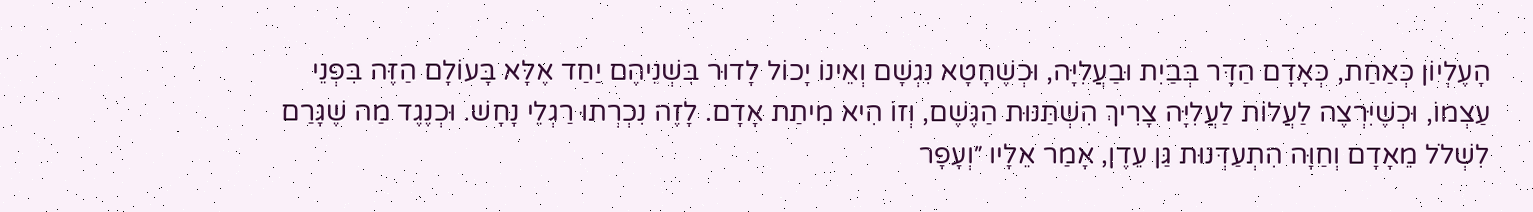הָעֶלְיוֹן כְּאַחַת, כְּאָדָם הַדָּר בְּבַיִת וּבַעֲלִיָּה, וּכְשֶׁחָטָא נִגְשָׁם וְאֵינוֹ יָכוֹל לָדוּר בִּשְׁנֵיהֶם יַחַד אֶלָּא בָּעוֹלָם הַזֶּה בִּפְנֵי עַצְמוֹ, וּכְשֶׁיִּרְצֶה לַעֲלוֹת לַעֲלִיָּה צָרִיךְ הִשְׁתַּנּוּת הַגֶּשֶׁם, וְזוֹ הִיא מִיתַת אָדָם. לָזֶה נִכְרְתוּ רַגְלֵי נָחָשׁ. וּכְנֶגֶד מַה שֶׁגָּרַם לִשְׁלֹל מֵאָדָם וְחַוָּה הִתְעַדְּנוּת גַּן עֵדֶן, אָמַר אֵלָיו ״וְעָפָר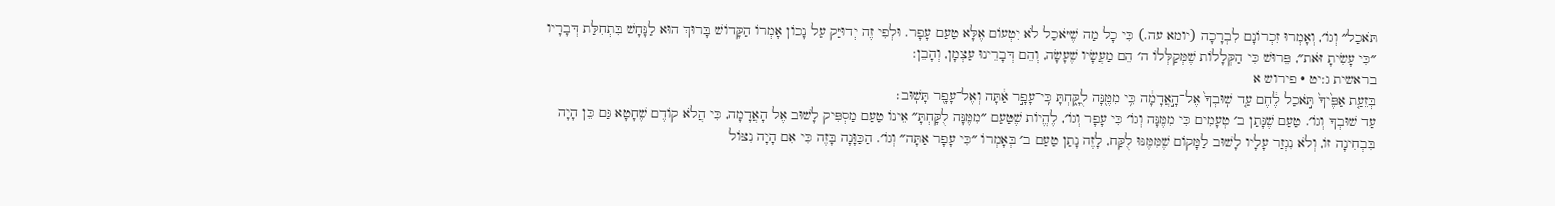תֹּאכַל״ וְגוֹ׳, וְאָמְרוּ זִכְרוֹנָם לִבְרָכָה (יומא עה.) כִּי כָל מַה שֶׁיֹּאכַל לֹא יִטְעוֹם אֶלָּא טַעַם עָפָר. וּלְפִי זֶה יְדוּיַּק עַל נָכוֹן אָמְרוֹ הַקָּדוֹשׁ בָּרוּךְ הוּא לַנָּחָשׁ בִּתְחִלַּת דְּבָרָיו ״כִּי עָשִׂיתָ זֹּאת״, פֵּרוּשׁ כִּי הַקְּלָלוֹת שֶׁמְּקַלְּלוֹ ה׳ הֵם מַעֲשָׂיו שֶׁעָשָׂה, וְהֵם דְּבָרֵינוּ עַצְמָן, וְהָבֵן:
בראשית ג:יט · פירוש א
בְּזֵעַ֤ת אַפֶּ֙יךָ֙ תֹּ֣אכַל לֶ֔חֶם עַ֤ד שֽׁוּבְךָ֙ אֶל־הָ֣אֲדָמָ֔ה כִּ֥י מִמֶּ֖נָּה לֻקָּ֑חְתָּ כִּֽי־עָפָ֣ר אַ֔תָּה וְאֶל־עָפָ֖ר תָּשֽׁוּב׃
עַד שׁוּבְךָ וְגוֹ׳. טַעַם שֶׁנָּתַן ב׳ טְעָמִים כִּי מִמֶּנָּה וְגוֹ׳ כִּי עָפָר וְגוֹ׳, לֶהֱיוֹת שֶׁטַּעַם ״מִמֶּנָּה לֻקָּחְתָּ״ אֵינוֹ טַעַם מַסְפִּיק לָשׁוּב אֶל הָאֲדָמָה, כִּי הֲלֹא קוֹדֶם שֶׁחָטָא גַּם כֵּן הָיָה בִּבְחִינָה זוֹ, וְלֹא נִגְזַר עָלָיו לָשׁוּב לַמָּקוֹם שֶׁמִּמֶּנּוּ לֻקַּח, לָזֶה נָתַן טַעַם ב׳ בְּאָמְרוֹ ״כִּי עָפָר אַתָּה״ וְגוֹ׳. הַכַּוָּנָה בָּזֶה כִּי אִם הָיָה נִצּוֹל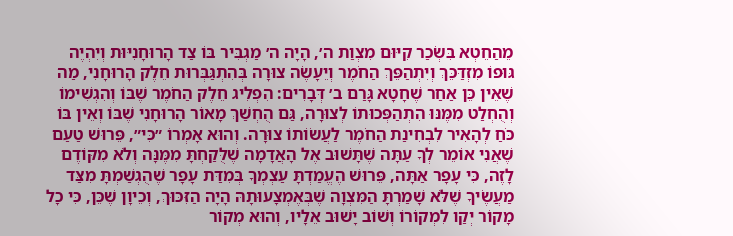מֵהַחֵטְא בִּשְׂכַר קִיּוּם מִצְוַת ה׳, הָיָה ה׳ מַגְבִּיר בּוֹ צַד הָרוּחָנִיּוּת וְיִהְיֶה גּוּפוֹ מִזְדַּכֵּךְ וְיִתְהַפֵּךְ הַחֹמֶר וְיֵעָשֶׂה צוּרָה בְּהִתְגַּבְּרוּת חֵלֶק הָרוּחָנִי, מַה שֶׁאֵין כֵּן אַחַר שֶׁחָטָא גָּרַם ב׳ דְּבָרִים: הִפְלִיג חֵלֶק הַחֹמֶר שֶׁבּוֹ וְהִגְשִׁימוֹ וְהֻחְלַט מִמֶּנּוּ הִתְהַפְּכוּתוֹ לְצוּרָה, גַּם הֻחְשַׁךְ מָאוֹר הָרוּחָנִי שֶׁבּוֹ וְאֵין בּוֹ כֹּחַ לְהָאִיר לִבְחִינַת הַחֹמֶר לַעֲשׂוֹתוֹ צוּרָה. וְהוּא אָמְרוֹ ״כִּי״, פֵּרוּשׁ טַעַם שֶׁאֲנִי אוֹמֵר לְךָ עַתָּה שֶׁתָּשׁוּב אֶל הָאֲדָמָה שֶׁלֻּקַחְתָּ מִמֶּנָּה וְלֹא מִקּוֹדֶם לָזֶה, כִּי עָפָר אַתָּה, פֵּרוּשׁ הֶעֱמַדְתָּ עַצְמְךָ בְּמִדַּת עָפָר שֶׁהֻגְשַׁמְתָּ מִצַּד מַעֲשֶׂיךָ שֶׁלֹּא שָׁמַרְתָּ הַמִּצְוָה שֶׁבְּאֶמְצָעוּתָהּ הָיָה הַזִּכּוּךְ, וְכֵיוָן שֶׁכֵּן, כִּי כָל מָקוֹר יְקַו לִמְקוֹרוֹ וְשׁוֹב יָשׁוּב אֵלָיו, וְהוּא מְקוֹר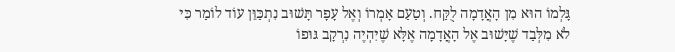גָּלְמוֹ הוּא מִן הָאֲדָמָה לֻקַּח. וְטַעַם אָמְרוֹ וְאֶל עָפָר תָּשׁוּב נִתְכַּוֵּן עוֹד לוֹמַר כִּי לֹא מִלְּבַד שֶׁיָּשׁוּב אֶל הָאֲדָמָה אֶלָּא שֶׁיִּהְיֶה נִרְקָב גּוּפוֹ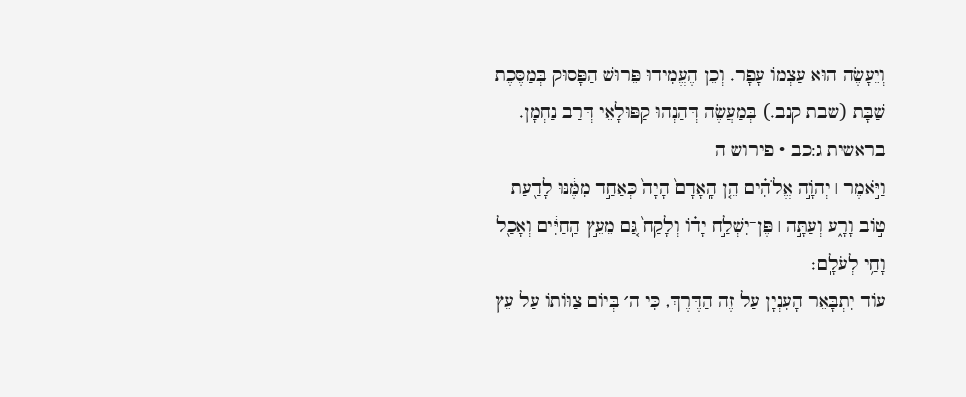וְיֵעָשֶׂה הוּא עַצְמוֹ עָפָר. וְכֵן הֶעֱמִידוּ פֵּרוּשׁ הַפָּסוּק בְּמַסֶּכֶת שַׁבָּת (שבת קנב.) בְּמַעֲשֶׂה דְּהַנְהוּ קַפּוּלָאֵי דְּרַב נַחְמָן.
בראשית ג:כב · פירוש ה
וַיֹּ֣אמֶר ׀ יְהֹוָ֣ה אֱלֹהִ֗ים הֵ֤ן הָֽאָדָם֙ הָיָה֙ כְּאַחַ֣ד מִמֶּ֔נּוּ לָדַ֖עַת ט֣וֹב וָרָ֑ע וְעַתָּ֣ה ׀ פֶּן־יִשְׁלַ֣ח יָד֗וֹ וְלָקַח֙ גַּ֚ם מֵעֵ֣ץ הַֽחַיִּ֔ים וְאָכַ֖ל וָחַ֥י לְעֹלָֽם׃
עוֹד יִתְבָּאֵר הָעִנְיָן עַל זֶה הַדֶּרֶךְ, כִּי ה׳ בְּיוֹם צַוּוֹתוֹ עַל עֵץ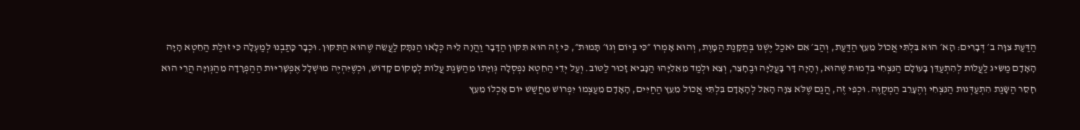הַדַּעַת צִוָּה ב׳ דְּבָרִים: הָא׳ הוּא בִּלְתִּי אֲכוֹל מֵעֵץ הַדַּעַת, וְהַב׳ אִם יֹאכַל יֶשְׁנוֹ בְּתַקָּנַת הַמָּוֶת, וְהוּא אָמְרוֹ ״כִּי בְּיוֹם וְגוֹ׳ תָּמוּת״, כִּי זֶה הוּא תִּקּוּן הַדָּבָר וַהֲוָה לֵיהּ כְּלָאו הַנִּתָּק לַעֲשֵׂה שֶׁהוּא הַתִּקּוּן. וּכְבָר כָּתַבְנוּ לְמַעְלָה כִּי זוּלַת הַחֵטְא הָיָה הָאָדָם מַשִּׂיג לַעֲלוֹת לְהִתְעַדֵּן בָּעוֹלָם הַנִּצְחִי בִּדְמוּת שֶׁהוּא, וְהָיָה דָּר בָּעֲלִיָּה וּבֶחָצֵר, וְצֵא וּלְמַד מֵאֵלִיָּהוּ הַנָּבִיא זָכוּר לַטּוֹב. וְעַל יְדֵי הַחֵטְא נִפְסְלָה גְּוִיָּתוֹ מֵהַשָּׂגַת עֲלוֹת לְמָקוֹם קָדוֹשׁ, וּכְשֶׁיִּהְיֶה מוּשְׁלָל אֶפְשָׁרִיּוּת הַהַפְרָדָה מֵהַגְּוִיָּה הֲרֵי הוּא חָסֵר הַשָּׂגַת הִתְעַדְּנוּת הַנִּצְחִי וְהֶעָרֵב הַמְקֻוֶּה. וּכְפִי זֶה, הֲגַם שֶׁלֹּא צִוָּה הָאֵל לְהָאָדָם בִּלְתִּי אֲכוֹל מֵעֵץ הַחַיִּים, הָאָדָם מֵעַצְמוֹ יִפְרוֹשׁ מֵחֲשַׁשׁ יוֹם אָכְלוֹ מֵעֵץ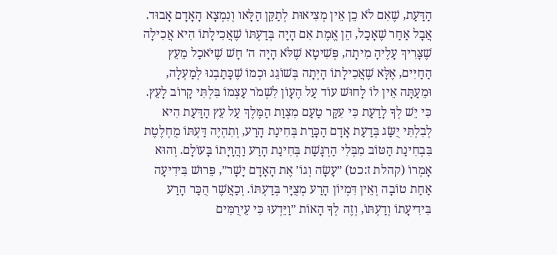הַדַּעַת, שֶׁאִם לֹא כֵן אֵין מְצִיאוּת לְתַקֵּן הַלָּאו וְנִמְצָא הָאָדָם אָבוּד. אֲבָל אַחַר שֶׁאָכַל, הֵן אֱמֶת אִם הָיָה בְּדַעְתּוֹ שֶׁאֲכִילָתוֹ הִיא אֲכִילָה שֶׁצָּרִיךְ עָלֶיהָ מִיתָה, פְּשִׁיטָא שֶׁלֹּא הָיָה ה׳ חָשׁ שֶׁיֹּאכַל מֵעֵץ הַחַיִּים, אֶלָּא שֶׁאֲכִילָתוֹ הָיְתָה בְּשׁוֹגֵג וּכְמוֹ שֶׁכָּתַבְנוּ לְמַעְלָה, וּמֵעַתָּה אֵין לוֹ לָחוּשׁ עוֹד עַל הֶעָוֹן לִשְׁמֹר עַצְמוֹ בִּלְתִּי קָרוֹב לָעֵץ. כִּי יֵשׁ לְךָ לָדַעַת כִּי עִקַּר טַעַם מִצְוַת הַמֶּלֶךְ עַל עֵץ הַדַּעַת הִיא לְבִלְתִּי יֻשַּׂג בְּדַעַת אָדָם הַכָּרַת בְּחִינַת הָרַע, וְתִהְיֶה דַּעְתּוֹ מֻחְלֶטֶת בִּבְחִינַת הַטּוֹב מִבְּלִי הַרְגָּשַׁת בְּחִינַת הָרַע וַהֲוָיָתוֹ בָּעוֹלָם. וְהוּא אָמְרוֹ (קהלת ז:כט) ״עָשָׂה וְגוֹ׳ אֶת הָאָדָם יָשָׁר״, פֵּרוּשׁ בִּידִיעָה אַחַת טוֹבָה וְאֵין דִּמְיוֹן הָרַע מְצֻיָּר בְּדַעְתּוֹ. וְכַאֲשֶׁר הֻכַּר הָרַע בִּידִיעָתוֹ וְדַעְתּוֹ, וְזֶה לְךָ הָאוֹת ״וַיֵּדְעוּ כִּי עֵירֻמִּים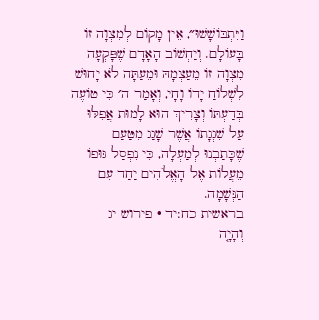וַיִּתְבּוֹשָׁשׁוּ״, אֵין מָקוֹם לְמִצְוָה זוֹ בָּעוֹלָם. וְיַחְשׁוֹב הָאָדָם שֶׁפָּקְעָה מִצְוָה זוֹ מֵעַצְמָהּ וּמֵעַתָּה לֹא יָחוּשׁ לִשְׁלוֹחַ יָדוֹ וָחָי, וְאָמַר ה׳ כִּי טוֹעֶה בְּדַעְתּוֹ וְצָרִיךְ הוּא לָמוּת אֲפִלּוּ עַל שִׁגְגָתוֹ אֲשֶׁר שָׁגַג מִטַּעַם שֶׁכָּתַבְנוּ לְמַעְלָה, כִּי נִפְסַל גּוּפוֹ מֵעֲלוֹת אֶל הָאֱלֹהִים יַחַד עִם הַנְּשָׁמָה.
בראשית כח:יד · פירוש יג
וְהָיָ֤ה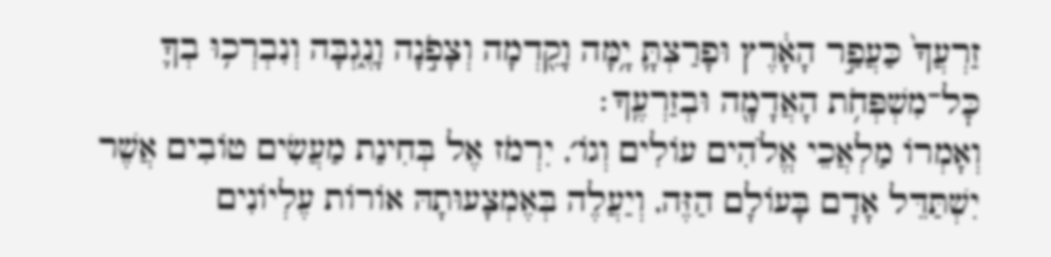זַרְעֲךָ֙ כַּעֲפַ֣ר הָאָ֔רֶץ וּפָרַצְתָּ֛ יָ֥מָּה וָקֵ֖דְמָה וְצָפֹ֣נָה וָנֶ֑גְבָּה וְנִבְרְכ֥וּ בְךָ֛ כׇּל־מִשְׁפְּחֹ֥ת הָאֲדָמָ֖ה וּבְזַרְעֶֽךָ׃
וְאָמְרוֹ מַלְאֲכֵי אֱלֹהִים עוֹלִים וְגוֹ׳, יִרְמֹז אֶל בְּחִינַת מַעֲשִׂים טוֹבִים אֲשֶׁר יִשְׁתַּדֵּל אָדָם בָּעוֹלָם הַזֶּה, וְיַעֲלֶה בְּאֶמְצָעוּתָהּ אוֹרוֹת עֶלְיוֹנִים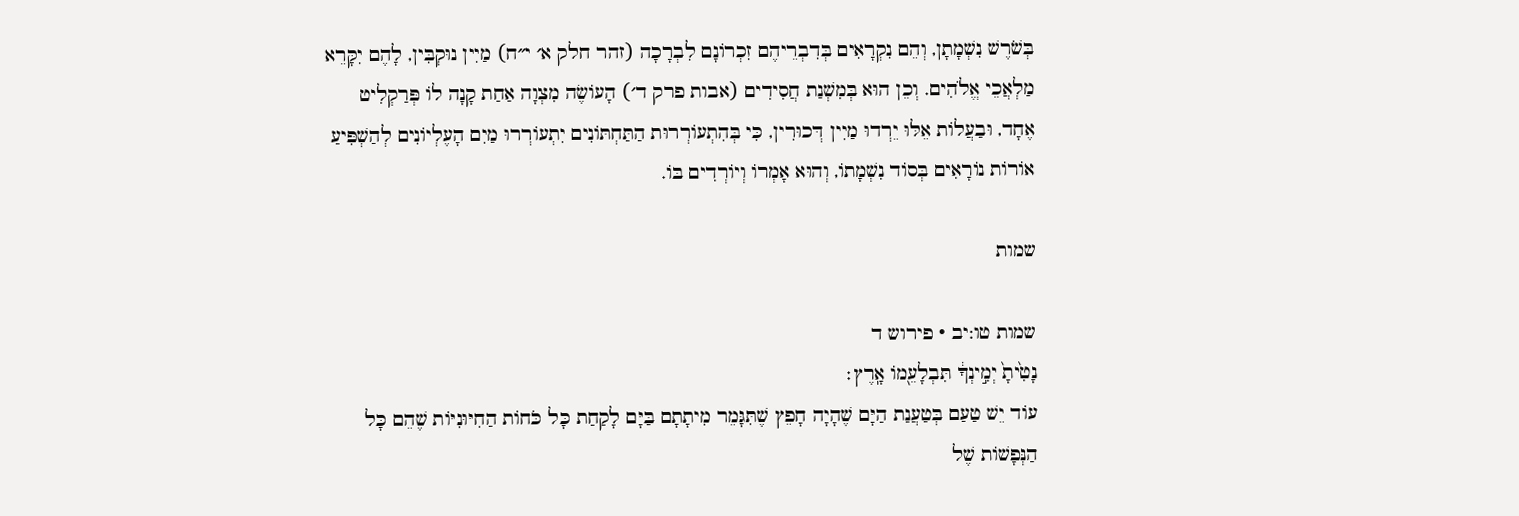בְּשֹׁרֶשׁ נִשְׁמָתָן, וְהֵם נִקְרָאִים בְּדִבְרֵיהֶם זִכְרוֹנָם לִבְרָכָה (זהר חלק א׳ י״ח) מַיִין נוּקְבִּין, לָהֶם יִקָּרֵא מַלְאֲכֵי אֱלֹהִים. וְכֵן הוּא בְּמִשְׁנַת חֲסִידִים (אבות פרק ד׳) הָעוֹשֶׂה מִצְוָה אַחַת קָנָה לוֹ פְּרַקְלִיט אֶחָד, וּבַעֲלוֹת אֵלּוּ יֵרְדוּ מַיִין דְּכוּרִין, כִּי בְּהִתְעוֹרְרוּת הַתַּחְתּוֹנִים יִתְעוֹרְרוּ מַיִם הָעֶלְיוֹנִים לְהַשְׁפִּיעַ אוֹרוֹת נוֹרָאִים בְּסוֹד נִשְׁמָתוֹ, וְהוּא אָמְרוֹ וְיוֹרְדִים בּוֹ.

שמות

שמות טו:יב · פירוש ד
נָטִ֙יתָ֙ יְמִ֣ינְךָ֔ תִּבְלָעֵ֖מוֹ אָֽרֶץ׃
עוֹד יֵשׁ טַעַם בְּטַעֲנַת הַיָּם שֶׁהָיָה חָפֵץ שֶׁתִּגָּמֵר מִיתָתָם בַּיָּם לָקַחַת כָּל כֹּחוֹת הַחִיּוּנִיּוֹת שֶׁהֵם כָּל הַנְּפָשׁוֹת שֶׁל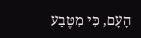הָעָם, כִּי מִטֶּבַע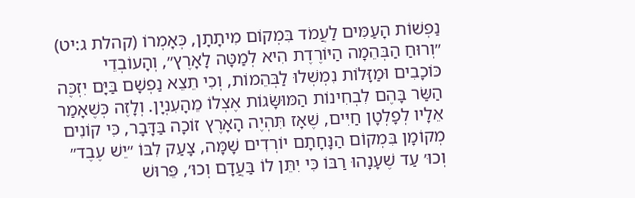נַפְשׁוֹת הָעַמִּים לַעֲמֹד בִּמְקוֹם מִיתָתָן, כְּאָמְרוֹ (קהלת ג:יט) ״וְרוּחַ הַבְּהֵמָה הַיּוֹרֶדֶת הִיא לְמַטָּה לָאָרֶץ״, וְהָעוֹבְדֵי כּוֹכָבִים וּמַזָּלוֹת נִמְשְׁלוּ לַבְּהֵמוֹת, וְכִי תֵצֵא נַפְשָׁם בַּיָּם יִזְכֶּה הַשַּׂר בָּהֶם לִבְחִינוֹת הַמּוּשָּׂגוֹת אֶצְלוֹ מֵהָעִנְיָן. וְלָזֶה כְּשֶׁאָמַר אֵלָיו לְפָלְטָן חַיִּים, שֶׁאָז תִּהְיֶה הָאָרֶץ זוֹכָה בַּדָּבָר, כִּי קוֹנִים מְקוֹמָן בִּמְקוֹם הַנָּחָתָם יוֹרְדִים שָׁמָּה, צָעַק לִבּוֹ ״יֵשׁ עֶבֶד״ וְכוּ׳ עַד שֶׁעָנָהוּ רַבּוֹ כִּי יִתֵּן לוֹ בַּעֲדָם וְכוּ׳, פֵּרוּשׁ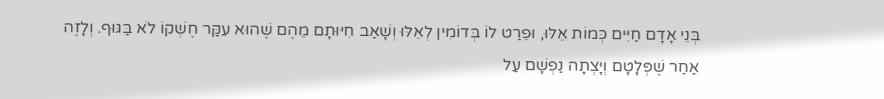בְּנֵי אָדָם חַיִּים כְּמוֹת אֵלּוּ, וּפֵרַט לוֹ בְּדוֹמִין לְאֵלּוּ וְשָׁאַב חִיּוּתָם מֵהֶם שֶׁהוּא עִקַּר חֶשְׁקוֹ לֹא בַּגּוּף. וְלָזֶה אַחַר שֶׁפְּלָטָם וְיָצְתָה נַפְשָׁם עַל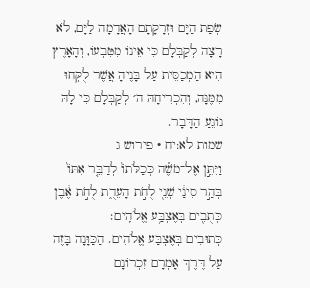שְׂפַת הַיָּם וּזְרָקָתָם הָאֲדָמָה לַיָּם, לֹא רָצָה לְקַבְּלָם כִּי אֵינוֹ מִטִּבְעוֹ, וְהָאָרֶץ הִיא הַמְכַסֵּית עַל בָּנֶיהָ אֲשֶׁר לֻקְּחוּ מִמֶּנָּה, וְהִכְרִיחָהּ ה׳ לְקַבְּלָם כִּי לָהּ נוֹגֵעַ הַדָּבָר.
שמות לא:יח · פירוש ג
וַיִּתֵּ֣ן אֶל־מֹשֶׁ֗ה כְּכַלֹּתוֹ֙ לְדַבֵּ֤ר אִתּוֹ֙ בְּהַ֣ר סִינַ֔י שְׁנֵ֖י לֻחֹ֣ת הָעֵדֻ֑ת לֻחֹ֣ת אֶ֔בֶן כְּתֻבִ֖ים בְּאֶצְבַּ֥ע אֱלֹהִֽים׃
כְּתוּבִים בְּאֶצְבַּע אֱלֹהִים. הַכַּוָּנָה בָּזֶה עַל דֶּרֶךְ אָמְרָם זִכְרוֹנָם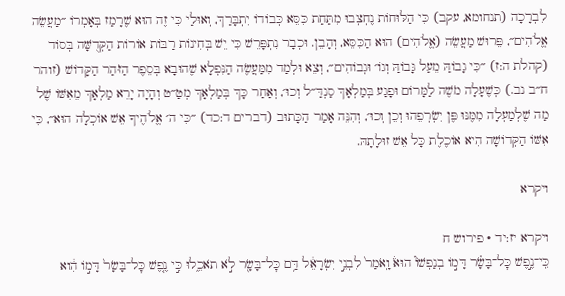לִבְרָכָה (תנחומא, עקב) כִּי הַלּוּחוֹת נֶחְצְבוּ מִתַּחַת כִּסֵּא כְּבוֹדוֹ יִתְבָּרַךְ, וְאוּלַי כִּי זֶה הוּא שֶׁרָמַז בְּאָמְרוֹ ״מַעֲשֵׂה אֱלֹהִים״, פֵּרוּשׁ מַעֲשֵׂה (אֱלֹהִים) הוּא הַכִּסֵּא, וְהָבֵן. וּכְבָר נִתְפָּרֵשׁ כִּי יֵשׁ בְּחִינוֹת רַבּוֹת אוֹרוֹת הַקְּדֻשָּׁה בְּסוֹד (קהלת ה:ז) ״כִּי גָבוֹהַּ מֵעַל גָּבוֹהַּ וְגוֹ׳ וּגְבוֹהִים״, וְצֵא וּלְמַד מִמַּעֲשֶׂה הַנִּפְלָא שֶׁהוּבָא בְּסֵפֶר הַזֹּהַר הַקָּדוֹשׁ (זוהר ח״ב נב.) כְּשֶׁעָלָה מֹשֶׁה לַמָּרוֹם וּפָגַע בְּמַלְאָךְ סַנְדַּ״ל וְכוּ׳, וְאַחַר כָּךְ בְּמַלְאָךְ מְטַ״ט וְהָיָה יָרֵא מַלְאָךְ מֵאִשּׁוֹ שֶׁל מַה שֶׁלְמַעְלָה מִמֶּנּוּ פֶּן יִשְׂרְפֵהוּ וְכֵן וְכוּ׳, וְהִנֵּה אָמַר הַכָּתוּב (דברים ד:כד) ״כִּי ה׳ אֱלֹהֶיךָ אֵשׁ אוֹכְלָה הוּא״, כִּי אִשּׁוֹ הַקְּדוֹשָׁה הִיא אוֹכֶלֶת כָּל אֵשׁ זוּלָתָהּ.

ויקרא

ויקרא יז:יד · פירוש ח
כִּֽי־נֶ֣פֶשׁ כׇּל־בָּשָׂ֗ר דָּמ֣וֹ בְנַפְשׁוֹ֮ הוּא֒ וָֽאֹמַר֙ לִבְנֵ֣י יִשְׂרָאֵ֔ל דַּ֥ם כׇּל־בָּשָׂ֖ר לֹ֣א תֹאכֵ֑לוּ כִּ֣י נֶ֤פֶשׁ כׇּל־בָּשָׂר֙ דָּמ֣וֹ הִ֔וא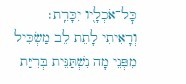כׇּל־אֹכְלָ֖יו יִכָּרֵֽת׃
וְרָאִיתִי לָתֵת לֵב מַשְׂכִּיל מִפְּנֵי מָה נִשְׁתַּנֵּית בְּרִיַּת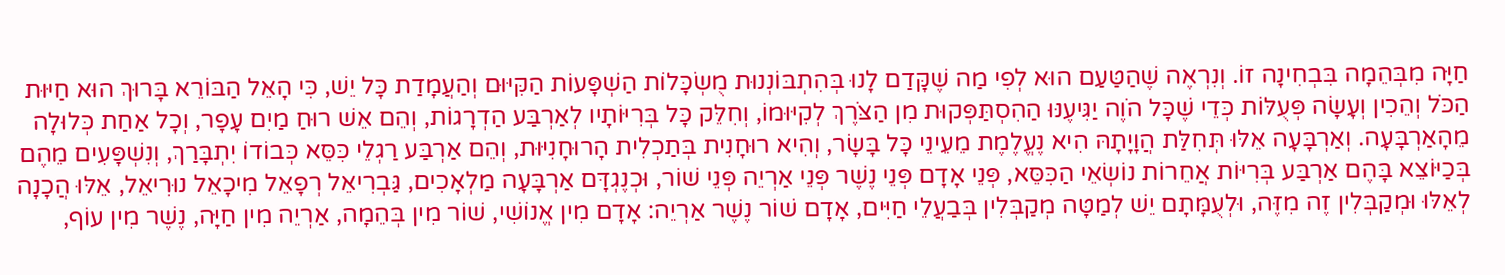חַיָּה מִבְּהֵמָה בִּבְחִינָה זוֹ. וְנִרְאֶה שֶׁהַטַּעַם הוּא לְפִי מַה שֶׁקָּדַם לָנוּ בְּהִתְבּוֹנְנוּת מֻשְׂכָּלוֹת הַשְׁפָּעוֹת הַקִּיּוּם וְהַעֲמָדַת כָּל יֵשׁ, כִּי הָאֵל הַבּוֹרֵא בָּרוּךְ הוּא חַיּוּת הַכֹּל וְהֵכִין וְעָשָׂה פְּעֻלּוֹת כְּדֵי שֶׁכָּל הֹוֶה יַגִּיעֶנּוּ הַהִסְתַּפְּקוּת מִן הַצֹּרֶךְ לְקִיּוּמוֹ, וְחִלֵּק כָּל בְּרִיּוֹתָיו לְאַרְבַּע הַדְרָגוֹת, וְהֵם אֵשׁ רוּחַ מַיִם עָפָר, וְכָל אַחַת כְּלוּלָה מֵהָאַרְבָּעָה. וְאַרְבָּעָה אֵלּוּ תְּחִלַּת הֲוָיָתָהּ הִיא נֶעֱלֶמֶת מֵעֵינֵי כָּל בָּשָׂר, וְהִיא רוּחָנִית בְּתַכְלִית הָרוּחָנִיּוּת, וְהֵם אַרְבַּע רַגְלֵי כִּסֵּא כְּבוֹדוֹ יִתְבָּרַךְ, וְנִשְׁפָּעִים מֵהֶם בְּכַיּוֹצֵא בָּהֶם אַרְבַּע בְּרִיּוֹת אֲחֵרוֹת נוֹשְׂאֵי הַכִּסֵּא, פְּנֵי אָדָם פְּנֵי נֶשֶׁר פְּנֵי אַרְיֵה פְּנֵי שׁוֹר, וּכְנֶגְדָּם אַרְבָּעָה מַלְאָכִים, גַּבְרִיאֵל רְפָאֵל מִיכָאֵל נוּרִיאֵל, אֵלּוּ הֲכָנָה לְאֵלּוּ וּמְקַבְּלִין זֶה מִזֶּה, וּלְעֻמָּתָם יֵשׁ לְמַטָּה מְקַבְּלִין בְּבַעֲלֵי חַיִּים, אָדָם שׁוֹר נֶשֶׁר אַרְיֵה: אָדָם מִין אֱנוֹשִׁי, שׁוֹר מִין בְּהֵמָה, אַרְיֵה מִין חַיָּה, נֶשֶׁר מִין עוֹף,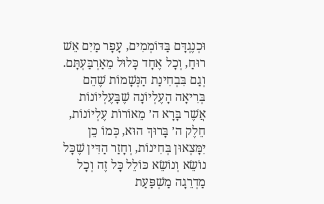וּכְנֶגְדָּם בַּדּוֹמְמִים, עָפָר מַיִם אֵשׁ רוּחַ, וְכָל אֶחָד כָּלוּל מֵאַרְבַּעְתָּם. וְגַם בִּבְחִינַת הַנְּשָׁמוֹת שֶׁהֵם בְּרִיאָה הָעֶלְיוֹנָה שֶׁבָּעֶלְיוֹנוֹת אֲשֶׁר בָּרָא ה׳ מֵאוֹרוֹת עֶלְיוֹנוֹת, חֵלֶק ה׳ בָּרוּךְ הוּא, כְּמוֹ כֵן יִמָּצְאוּן בְּחִינוֹת, וְחָזַר הַדִּין שֶׁכָּל נוֹשֵׂא וְנוֹשֵׂא כּוֹלֵל כָּל זֶה וְכָל מַדְרֵגָה מַשְׁפַּעַת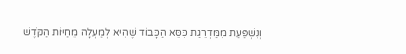וְנִשְׁפַּעַת מִמַּדְרֵגַת כִּסֵּא הַכָּבוֹד שֶׁהִיא לְמַעְלָה מֵחַיּוֹת הַקֹּדֶשׁ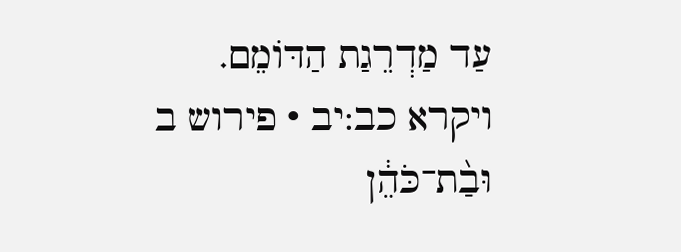עַד מַדְרֵגַת הַדּוֹמֵם.
ויקרא כב:יב · פירוש ב
וּבַ֨ת־כֹּהֵ֔ן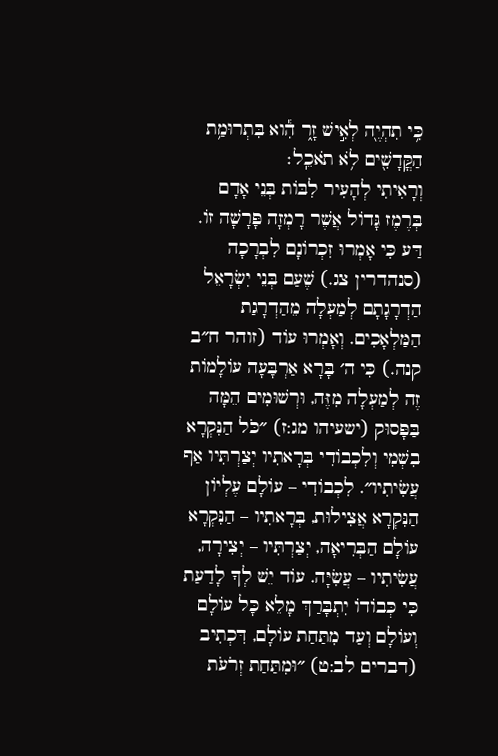כִּ֥י תִהְיֶ֖ה לְאִ֣ישׁ זָ֑ר הִ֕וא בִּתְרוּמַ֥ת הַקֳּדָשִׁ֖ים לֹ֥א תֹאכֵֽל׃
וְרָאִיתִי לְהָעִיר לִבּוֹת בְּנֵי אָדָם בְּרֶמֶז גָּדוֹל אֲשֶׁר רָמְזָה פָּרָשָׁה זוֹ. דַּע כִּי אָמְרוּ זִכְרוֹנָם לִבְרָכָה (סנהדרין צג.) שֶׁעַם בְּנֵי יִשְׂרָאֵל הַדְרָגָתָם לְמַעְלָה מֵהַדְרָגַת הַמַּלְאָכִים. וְאָמְרוּ עוֹד (זוהר ח״ב קנה.) כִּי ה׳ בָּרָא אַרְבָּעָה עוֹלָמוֹת זֶה לְמַעְלָה מִזֶּה, וּרְשׁוּמִים הֵמָּה בַּפָּסוּק (ישעיהו מג:ז) ״כֹּל הַנִּקְרָא בִשְׁמִי וְלִכְבוֹדִי בְּרָאתִיו יְצַרְתִּיו אַף עֲשִׂיתִיו״. לִכְבוֹדִי – עוֹלָם עֶלְיוֹן הַנִּקְרָא אֲצִילוּת, בְּרָאתִיו – הַנִּקְרָא עוֹלָם הַבְּרִיאָה, יְצַרְתִּיו – יְצִירָה, עֲשִׂיתִיו – עֲשִׂיָּה. עוֹד יֵשׁ לְךָ לָדַעַת כִּי כְּבוֹדוֹ יִתְבָּרַךְ מָלֵא כָּל עוֹלָם וְעוֹלָם וְעַד מִתַּחַת עוֹלָם, דִּכְתִיב (דברים לב:ט) ״וּמִתַּחַת זְרֹעֹת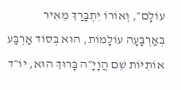עוֹלָם״, וְאוֹרוֹ יִתְבָּרַךְ מֵאִיר בְּאַרְבָּעָה עוֹלָמוֹת, הוּא בְּסוֹד אַרְבַּע אוֹתִיּוֹת שֵׁם הֲוָיָ״ה בָּרוּךְ הוּא, יוֹ״ד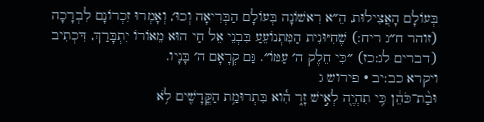בְּעוֹלָם הָאֲצִילוּת, הֵ״א רִאשׁוֹנָה בְּעוֹלָם הַבְּרִיאָה וְכוּ׳, וְאָמְרוּ זִכְרוֹנָם לִבְרָכָה (זוהר ח״ג ריח:) שֶׁחִיּוּנִית הַמִּתְנוֹעֵעַ בִּבְנֵי אֵל חַי הוּא מֵאוֹרוֹ יִתְבָּרַךְ, דִּכְתִיב (דברים לג:כז) ״כִּי חֵלֶק ה׳ עַמּוֹ״. גַּם קְרָאָם ה׳ בָּנָיו.
ויקרא כב:יב · פירוש ג
וּבַ֨ת־כֹּהֵ֔ן כִּ֥י תִהְיֶ֖ה לְאִ֣ישׁ זָ֑ר הִ֕וא בִּתְרוּמַ֥ת הַקֳּדָשִׁ֖ים לֹ֥א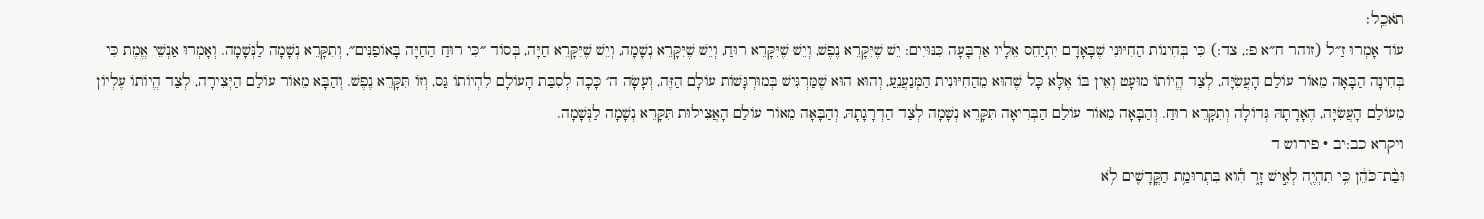תֹאכֵֽל׃
עוֹד אָמְרוּ זַ״ל (זוהר ח״א פ:, צד:) כִּי בְּחִינוֹת הַחִיּוּנִי שֶׁבָּאָדָם יִתְיַחֵס אֵלָיו אַרְבָּעָה כִּנּוּיִים: יֵשׁ שֶׁיִּקָּרֵא נֶפֶשׁ, וְיֵשׁ שֶׁיִּקָּרֵא רוּחַ, וְיֵשׁ שֶׁיִּקָּרֵא נְשָׁמָה, וְיֵשׁ שֶׁיִּקָּרֵא חַיָּה, בְּסוֹד ״כִּי רוּחַ הַחַיָּה בָּאוֹפַנִּים״, וְתִקָּרֵא נְשָׁמָה לַנְּשָׁמָה. וְאָמְרוּ אַנְשֵׁי אֱמֶת כִּי בְּחִינָה הַבָּאָה מֵאוֹר עוֹלַם הָעֲשִׂיָּה, לְצַד הֱיוֹתוֹ מוּעָט וְאֵין בּוֹ אֶלָּא כָּל שֶׁהוּא מֵהַחִיּוּנִית הַמְּנַעֲנֵעַ, וְהוּא הוּא שֶׁמַּרְגִּישׁ בְּמוּרְגָּשׁוֹת עוֹלָם הַזֶּה, וְעָשָׂה ה׳ כָּכָה לְסִבַּת הָעוֹלָם לִהְיוֹתוֹ גַּס, וְזוֹ תִּקָּרֵא נֶפֶשׁ. וְהַבָּא מֵאוֹר עוֹלַם הַיְּצִירָה, לְצַד הֱיוֹתוֹ עֶלְיוֹן מֵעוֹלַם הָעֲשִׂיָּה, הֶאָרָתָהּ גְּדוֹלָה וְתִקָּרֵא רוּחַ. וְהַבָּאָה מֵאוֹר עוֹלַם הַבְּרִיאָה תִּקָּרֵא נְשָׁמָה לְצַד הַדְרָגָתָהּ, וְהַבָּאָה מֵאוֹר עוֹלַם הָאֲצִילוּת תִּקָּרֵא נְשָׁמָה לַנְּשָׁמָה.
ויקרא כב:יב · פירוש ד
וּבַ֨ת־כֹּהֵ֔ן כִּ֥י תִהְיֶ֖ה לְאִ֣ישׁ זָ֑ר הִ֕וא בִּתְרוּמַ֥ת הַקֳּדָשִׁ֖ים לֹ֥א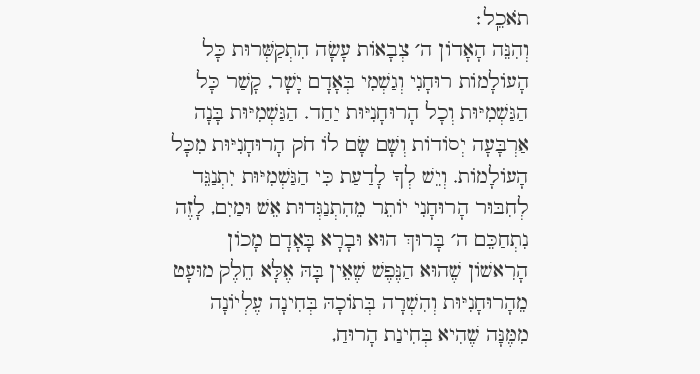תֹאכֵֽל׃
וְהִנֵּה הָאָדוֹן ה׳ צְבָאוֹת עָשָׂה הִתְקַשְּׁרוּת כָּל הָעוֹלָמוֹת רוּחָנִי וְגַשְׁמִי בְּאָדָם יָשָׁר, קָשַׁר כָּל הַגַּשְׁמִיּוּת וְכָל הָרוּחָנִיּוּת יַחַד. הַגַּשְׁמִיּוּת בָּנָה אַרְבָּעָה יְסוֹדוֹת וְשָׁם שָׂם לוֹ חֹק הָרוּחָנִיּוּת מִכָּל הָעוֹלָמוֹת. וְיֵשׁ לְךָ לָדַעַת כִּי הַגַּשְׁמִיּוּת יִתְנַגֵּד לְחִבּוּר הָרוּחָנִי יוֹתֵר מֵהִתְנַגְּדוּת אֵשׁ וּמַיִם, לָזֶה נִתְחַכֵּם ה׳ בָּרוּךְ הוּא וּבָרָא בָּאָדָם מָכוֹן הָרִאשׁוֹן שֶׁהוּא הַנֶּפֶשׁ שֶׁאֵין בָּהּ אֶלָּא חֵלֶק מוּעָט מֵהָרוּחָנִיּוּת וְהִשְׁרָה בְּתוֹכָהּ בְּחִינָה עֶלְיוֹנָה מִמֶּנָּה שֶׁהִיא בְּחִינַת הָרוּחַ,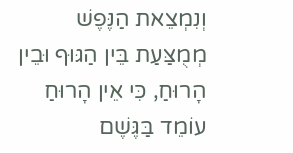וְנִמְצֵאת הַנֶּפֶשׁ מְמֻצַּעַת בֵּין הַגּוּף וּבֵין הָרוּחַ, כִּי אֵין הָרוּחַ עוֹמֵד בַּגֶּשֶׁם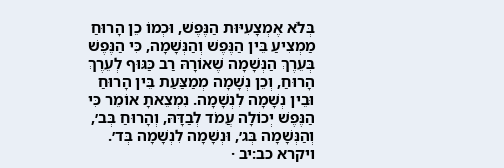בְּלֹא אֶמְצָעִיּוּת הַנֶּפֶשׁ, וּכְמוֹ כֵן הָרוּחַ מַמְצִיעַ בֵּין הַנֶּפֶשׁ וְהַנְּשָׁמָה, כִּי הַנֶּפֶשׁ בְּעֵרֶךְ הַנְּשָׁמָה שֶׁאוֹרָהּ רַב כַּגּוּף לְעֵרֶךְ הָרוּחַ, וְכֵן נְשָׁמָה מְמַצַּעַת בֵּין הָרוּחַ וּבֵין נְשָׁמָה לִנְשָׁמָה. נִמְצֵאתָ אוֹמֵר כִּי הַנֶּפֶשׁ יְכוֹלָה עֲמֹד לְבַדָּהּ, וְהָרוּחַ בְּב׳, וְהַנְּשָׁמָה בְּג׳, וּנְשָׁמָה לִנְשָׁמָה בְּד׳.
ויקרא כב:יב ·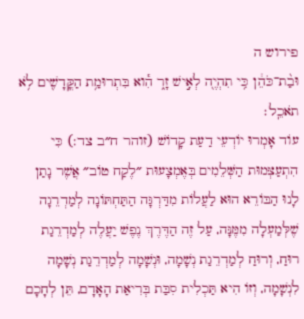פירוש ה
וּבַ֨ת־כֹּהֵ֔ן כִּ֥י תִהְיֶ֖ה לְאִ֣ישׁ זָ֑ר הִ֕וא בִּתְרוּמַ֥ת הַקֳּדָשִׁ֖ים לֹ֥א תֹאכֵֽל׃
עוֹד אָמְרוּ יוֹדְעֵי דַעַת קָדוֹשׁ (זוהר ח״ב צד:) כִּי הִתְעַצְּמוּת הַשְּׁלֵמִים בְּאֶמְצָעוּת ״לֶקַח טוֹב״ אֲשֶׁר נָתַן לָנוּ הַבּוֹרֵא הוּא לַעֲלוֹת מִדַּרְגָּה הַתַּחְתּוֹנָה לְמַדְרֵגָה שֶׁלְּמַעְלָה מִמֶּנָּה, עַל זֶה הַדֶּרֶךְ נֶפֶשׁ יַעֲלֶה לְמַדְרֵגַת רוּחַ, וְרוּחַ לְמַדְרֵגַת נְשָׁמָה, וּנְשָׁמָה לְמַדְרֵגַת נְשָׁמָה לִנְשָׁמָה, וְזוֹ הִיא תַּכְלִית סִבַּת בְּרִיאַת הָאָדָם, תֵּן לְחָכָם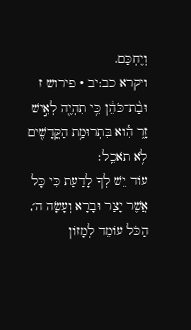וְיֶחְכַּם.
ויקרא כב:יב · פירוש ז
וּבַ֨ת־כֹּהֵ֔ן כִּ֥י תִהְיֶ֖ה לְאִ֣ישׁ זָ֑ר הִ֕וא בִּתְרוּמַ֥ת הַקֳּדָשִׁ֖ים לֹ֥א תֹאכֵֽל׃
עוֹד יֵשׁ לְךָ לָדַעַת כִּי כָּל אֲשֶׁר יָצַר וּבָרָא וְעָשָׂה ה׳, הַכֹּל עוֹמֵד לְמָזוֹן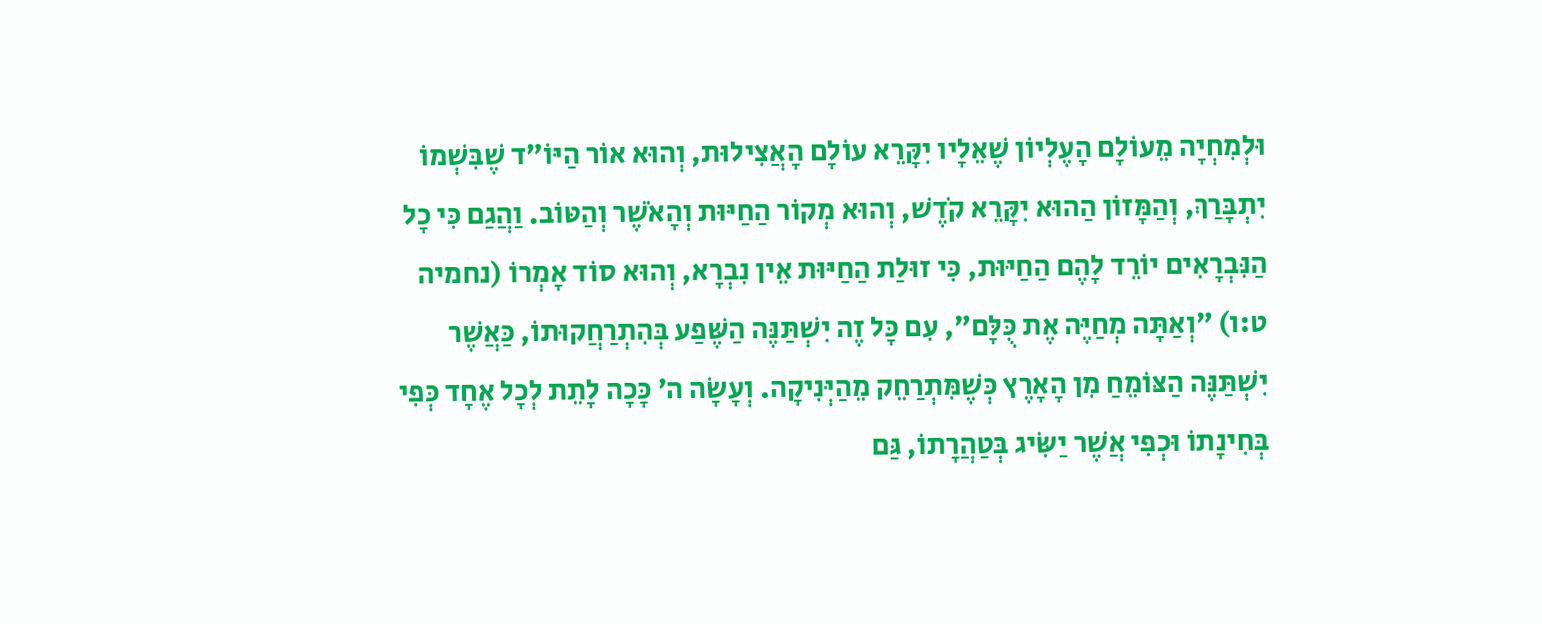וּלְמִחְיָה מֵעוֹלָם הָעֶלְיוֹן שֶׁאֵלָיו יִקָּרֵא עוֹלָם הָאֲצִילוּת, וְהוּא אוֹר הַיּוֹ״ד שֶׁבִּשְׁמוֹ יִתְבָּרַךְ, וְהַמָּזוֹן הַהוּא יִקָּרֵא קֹדֶשׁ, וְהוּא מְקוֹר הַחַיּוּת וְהָאֹשֶׁר וְהַטּוֹב. וַהֲגַם כִּי כָל הַנִּבְרָאִים יוֹרֵד לָהֶם הַחַיּוּת, כִּי זוּלַת הַחַיּוּת אֵין נִבְרָא, וְהוּא סוֹד אָמְרוֹ (נחמיה ט:ו) ״וְאַתָּה מְחַיֶּה אֶת כֻּלָּם״, עִם כָּל זֶה יִשְׁתַּנֶּה הַשֶּׁפַע בְּהִתְרַחֲקוּתוֹ, כַּאֲשֶׁר יִשְׁתַּנֶּה הַצּוֹמֵחַ מִן הָאָרֶץ כְּשֶׁמִּתְרַחֵק מֵהַיְּנִיקָה. וְעָשָׂה ה׳ כָּכָה לָתֵת לְכָל אֶחָד כְּפִי בְּחִינָתוֹ וּכְפִי אֲשֶׁר יַשִּׂיג בְּטַהֲרָתוֹ, גַּם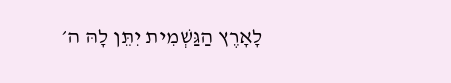לָאָרֶץ הַגַּשְׁמִית יִתֵּן לָהּ ה׳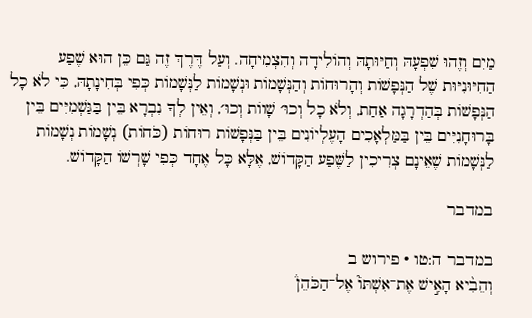מַיִם וְזֶהוּ שִׁפְעָהּ וְחַיּוּתָהּ וְהוֹלִידָה וְהִצְמִיחָה. וְעַל דֶּרֶךְ זֶה גַּם כֵּן הוּא שֶׁפַע הַחִיּוּנִיּוּת שֶׁל הַנְּפָשׁוֹת וְהָרוּחוֹת וְהַנְּשָׁמוֹת וּנְשָׁמוֹת לַנְּשָׁמוֹת כְּפִי בְּחִינָתָהּ, כִּי לֹא כָל הַנְּפָשׁוֹת בְּהַדְרָגָה אַחַת, וְלֹא כָל וְכוּ׳ שָׁווֹת וְכוּ׳, וְאֵין לְךָ נִבְרָא בֵּין בַּגַּשְׁמִיִּים בֵּין בָּרוּחָנִיִּים בֵּין בַּמַּלְאָכִים הָעֶלְיוֹנִים בֵּין בַּנְּפָשׁוֹת רוּחוֹת (כֹּחוֹת) נְשָׁמוֹת נְשָׁמוֹת לַנְּשָׁמוֹת שֶׁאֵינָם צְרִיכִין לַשֶּׁפַע הַקָּדוֹשׁ, אֶלָּא כָּל אֶחָד כְּפִי שָׁרְשׁוֹ הַקָּדוֹשׁ.

במדבר

במדבר ה:טו · פירוש ב
וְהֵבִ֨יא הָאִ֣ישׁ אֶת־אִשְׁתּוֹ֮ אֶל־הַכֹּהֵן֒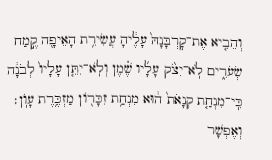וְהֵבִ֤יא אֶת־קׇרְבָּנָהּ֙ עָלֶ֔יהָ עֲשִׂירִ֥ת הָאֵיפָ֖ה קֶ֣מַח שְׂעֹרִ֑ים לֹֽא־יִצֹ֨ק עָלָ֜יו שֶׁ֗מֶן וְלֹֽא־יִתֵּ֤ן עָלָיו֙ לְבֹנָ֔ה כִּֽי־מִנְחַ֤ת קְנָאֹת֙ ה֔וּא מִנְחַ֥ת זִכָּר֖וֹן מַזְכֶּ֥רֶת עָוֺֽן׃
וְאֶפְשָׁר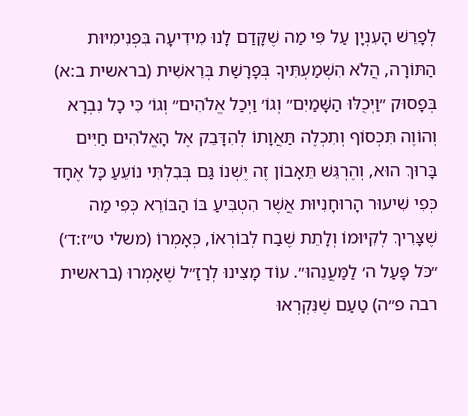לְפָרֵשׁ הָעִנְיָן עַל פִּי מַה שֶׁקָּדַם לָנוּ מִידִיעָה בִּפְנִימִיּוּת הַתּוֹרָה, הֲלֹא הִשְׁמַעְתִּיךָ בְּפָרָשַׁת בְּרֵאשִׁית (בראשית ב:א) בְּפָסוּק ״וַיְכֻלּוּ הַשָּׁמַיִם״ וְגוֹ׳ וַיְכַל אֱלֹהִים״ וְגוֹ׳ כִּי כָל נִבְרָא וְהוֹוֶה תִּכְסוֹף וְתִכְלֶה תַּאֲוָתוֹ לְהִדָּבֵק אֶל הָאֱלֹהִים חַיִּים בָּרוּךְ הוּא, וְהֶרְגֵּשׁ תֵּאָבוֹן זֶה יֶשְׁנוֹ גַּם בְּבִלְתִּי נוֹעֵעַ כָּל אֶחָד כְּפִי שִׁיעוּר הָרוּחָנִיּוּת אֲשֶׁר הִטְבִּיעַ בּוֹ הַבּוֹרֵא כְּפִי מַה שֶׁצָּרִיךְ לְקִיּוּמוֹ וְלָתֵת שֶׁבַח לְבוֹרְאוֹ, כְּאָמְרוֹ (משלי ט״ז:ד׳) ״כֹּל פָּעַל ה׳ לַמַּעֲנֵהוּ״. עוֹד מָצִינוּ לְרַזַ״ל שֶׁאָמְרוּ (בראשית רבה פ״ה) טַעַם שֶׁנִּקְרְאוּ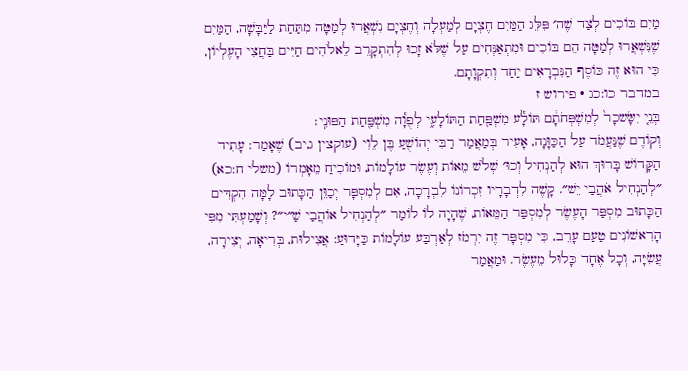מַיִם בּוֹכִים לְצַד שֶׁה׳ פִּלֵּג הַמַּיִם חֶצְיָם לְמַעְלָה וְחֶצְיָם נִשְׁאֲרוּ לְמַטָּה מִתַּחַת לַיַּבָּשָׁה, הַמַּיִם שֶׁנִּשְׁאֲרוּ לְמַטָּה הֵם בּוֹכִים וּמִתְאַנְּחִים עַל שֶׁלֹּא זָכוּ לְהִתְקָרֵב לֵאלֹהִים חַיִּים בַּחֲצִי הָעֶלְיוֹן, כִּי הוּא זֶה כּוֹסֶף הַנִּבְרָאִים יַחַד וְתִקְוָתָם.
במדבר כו:כג · פירוש ז
בְּנֵ֤י יִשָּׂשכָר֙ לְמִשְׁפְּחֹתָ֔ם תּוֹלָ֕ע מִשְׁפַּ֖חַת הַתּוֹלָעִ֑י לְפֻוָ֕ה מִשְׁפַּ֖חַת הַפּוּנִֽי׃
וְקוֹדֶם שֶׁנַּעֲמֹד עַל הַכַּוָּנָה, אָעִיר בְּמַאֲמַר רַבִּי יְהוֹשֻׁעַ בֶּן לֵוִי (עוקצין ג,יב) שֶׁאָמַר: עָתִיד הַקָּדוֹשׁ בָּרוּךְ הוּא לְהַנְחִיל וְכוּ׳ שְׁלֹשׁ מֵאוֹת וְעֶשֶׂר עוֹלָמוֹת, וּמוֹכִיחַ מֵאָמְרוֹ (משלי ח:כא) ״לְהַנְחִיל אֹהֲבַי יֵשׁ״. קָשֶׁה לִדְבָרָיו זִכְרוֹנוֹ לִבְרָכָה, אִם לְמִסְפָּר יְכַוֵּן הַכָּתוּב לָמָּה הִקְדִּים הַכָּתוּב מִסְפַּר הָעֶשֶׂר לְמִסְפַּר הַמֵּאוֹת, שֶׁהָיָה לוֹ לוֹמַר ״לְהַנְחִיל אוֹהֲבַי שַׁ״י״? וְשָׁמַעְתִּי מִפִּי הָרִאשׁוֹנִים טַעַם עָרֵב, כִּי מִסְפָּר זֶה יִרְמֹז לְאַרְבַּע עוֹלָמוֹת כַּיָּדוּעַ: אֲצִילוּת, בְּרִיאָה, יְצִירָה, עֲשִׂיָּה, וְכָל אֶחָד כָּלוּל מֵעֶשֶׂר. וּמַאֲמַר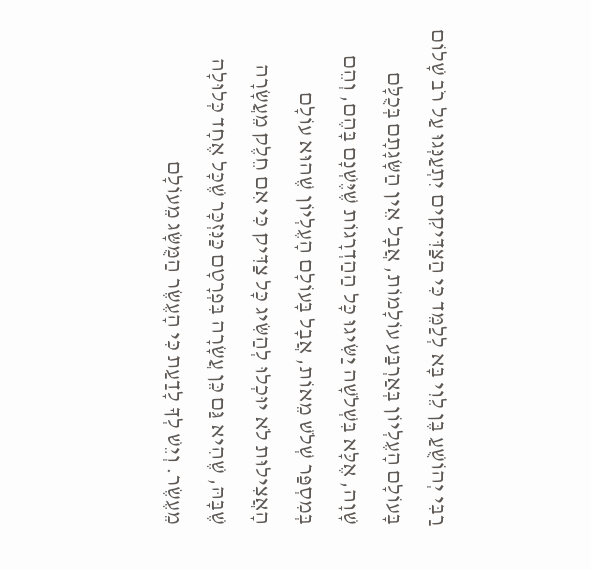רַבִּי יְהוֹשֻׁעַ בֶּן לֵוִי בָּא לְלַמֵּד כִּי הַצַּדִּיקִים יִתְעַנְּגוּ עַל רֹב שָׁלוֹם בָּעוֹלָם הָעֶלְיוֹן בְּאַרְבַּע עוֹלָמוֹת, אֲבָל אֵין הַשָּׂגָתָם בְּכֻלָּם שָׁוָה, אֶלָּא בִּשְׁלֹשָׁה יַשִּׂיגוּ כָּל הַהַדְרָגוֹת שֶׁיֶּשְׁנָם בָּהֶם, וְהֵם בְּמִסְפַּר שְׁלֹשׁ מֵאוֹת, אֲבָל בָּעוֹלָם הָעֶלְיוֹן שֶׁהוּא עוֹלָם הָאֲצִילוּת לֹא יוּכְלוּ לְהַשִּׂיג כָּל צַדִּיק כִּי אִם חֵלֶק מֵעֲשָׂרָה שֶׁבָּהּ, שֶׁהִיא גַּם כֵּן עֲשָׂרָה בִּפְרָטָם כַּנִּזְכָּר שֶׁכָּל אֶחָד כְּלוּלָה מֵעֶשֶׂר. וְיֵשׁ לְךָ לָדַעַת כִּי הָעֶשֶׂר הַמֻּשָּׂג מֵעוֹלָם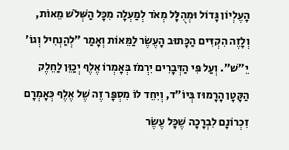הָעֶלְיוֹן גָּדוֹל וּמְהֻלָּל מְאֹד לְמַעְלָה מִכָּל הַשְּׁלֹשׁ מֵאוֹת, וְלָזֶה הִקְדִּים הַכָּתוּב הָעֶשֶׂר לַמֵּאוֹת וְאָמַר ״לְהַנְחִיל וְגוֹ׳ יֵ״שׁ״. וְעַל פִּי הַדְּבָרִים יִרְמֹז בְּאָמְרוֹ אֶלֶף יְכַוֵּן לַחֵלֶק הַקָּטָן הָרָמוּז בְּיוֹ״ד, וְיִחֵד לוֹ מִסְפָּר זֶה שֶׁל אֶלֶף כְּאָמְרָם זִכְרוֹנָם לִבְרָכָה שֶׁכָּל עֶשֶׂר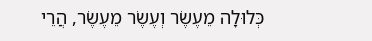כְּלוּלָה מֵעֶשֶׂר וְעֶשֶׂר מֵעֶשֶׂר, הֲרֵי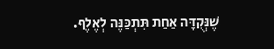שֶׁנְּקֻדָּה אַחַת תִּתְכַּנֶּה לְאֶלֶף.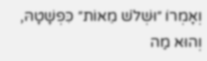וְאָמְרוֹ ״וּשְׁלֹשׁ מֵאוֹת״ כִּפְשָׁטָהּ, וְהוּא מַה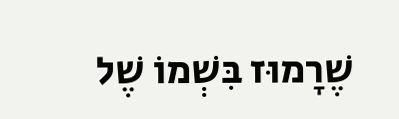שֶׁרָמוּז בִּשְׁמוֹ שֶׁל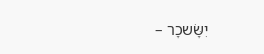יִשָּׂשכָר –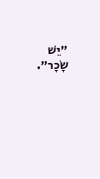״יֵשׁ שָׂכָר״.